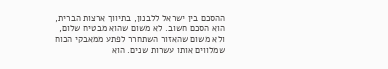ההסכם בין ישראל ללבנון, בתיווך ארצות הברית, הוא הסכם חשוב. לא משום שהוא מבטיח שלום, ולא משום שהאזור השתחרר לפתע ממאבקי הכוח שמלווים אותו עשרות שנים. הוא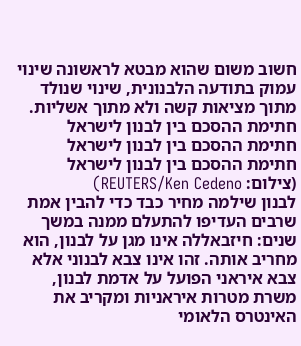חשוב משום שהוא מבטא לראשונה שינוי עמוק בתודעה הלבנונית, שינוי שנולד מתוך מציאות קשה ולא מתוך אשליות.
חתימת ההסכם בין לבנון לישראל
חתימת ההסכם בין לבנון לישראל
חתימת ההסכם בין לבנון לישראל
(צילום: REUTERS/Ken Cedeno)
לבנון שילמה מחיר כבד כדי להבין אמת שרבים העדיפו להתעלם ממנה במשך שנים: חיזבאללה אינו מגן על לבנון, הוא מחריב אותה. זהו אינו צבא לבנוני אלא צבא איראני הפועל על אדמת לבנון, משרת מטרות איראניות ומקריב את האינטרס הלאומי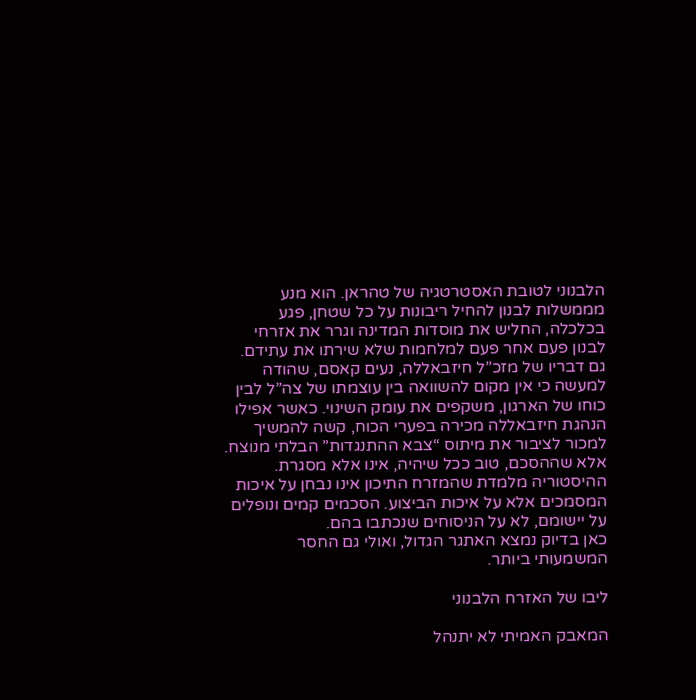הלבנוני לטובת האסטרטגיה של טהראן. הוא מנע מממשלות לבנון להחיל ריבונות על כל שטחן, פגע בכלכלה, החליש את מוסדות המדינה וגרר את אזרחי לבנון פעם אחר פעם למלחמות שלא שירתו את עתידם.
גם דבריו של מזכ”ל חיזבאללה, נעים קאסם, שהודה למעשה כי אין מקום להשוואה בין עוצמתו של צה”ל לבין כוחו של הארגון, משקפים את עומק השינוי. כאשר אפילו הנהגת חיזבאללה מכירה בפערי הכוח, קשה להמשיך למכור לציבור את מיתוס “צבא ההתנגדות” הבלתי מנוצח.
אלא שההסכם, טוב ככל שיהיה, אינו אלא מסגרת. ההיסטוריה מלמדת שהמזרח התיכון אינו נבחן על איכות המסמכים אלא על איכות הביצוע. הסכמים קמים ונופלים על יישומם, לא על הניסוחים שנכתבו בהם.
כאן בדיוק נמצא האתגר הגדול, ואולי גם החסר המשמעותי ביותר.

ליבו של האזרח הלבנוני

המאבק האמיתי לא יתנהל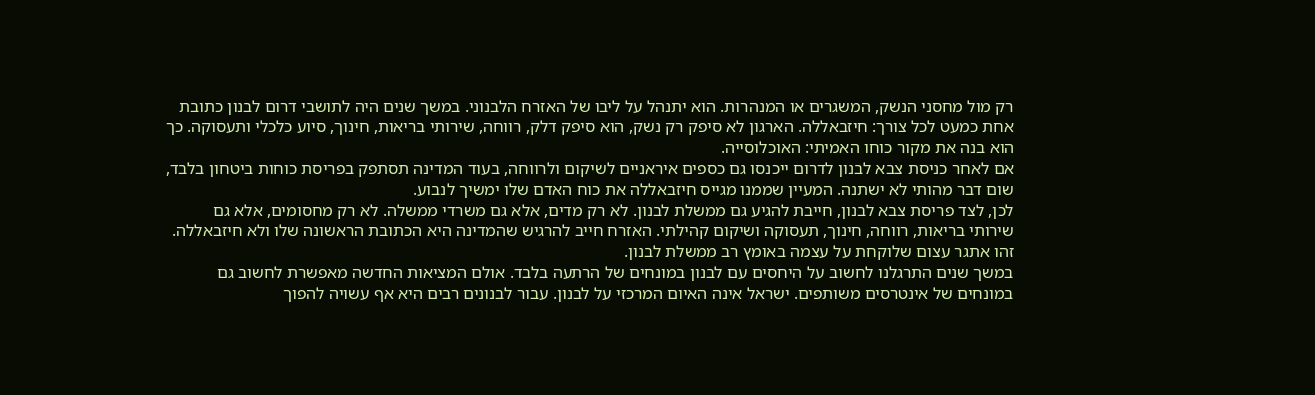רק מול מחסני הנשק, המשגרים או המנהרות. הוא יתנהל על ליבו של האזרח הלבנוני. במשך שנים היה לתושבי דרום לבנון כתובת אחת כמעט לכל צורך: חיזבאללה. הארגון לא סיפק רק נשק, הוא סיפק דלק, רווחה, שירותי בריאות, חינוך, סיוע כלכלי ותעסוקה. כך הוא בנה את מקור כוחו האמיתי: האוכלוסייה.
אם לאחר כניסת צבא לבנון לדרום ייכנסו גם כספים איראניים לשיקום ולרווחה, בעוד המדינה תסתפק בפריסת כוחות ביטחון בלבד, שום דבר מהותי לא ישתנה. המעיין שממנו מגייס חיזבאללה את כוח האדם שלו ימשיך לנבוע.
לכן, לצד פריסת צבא לבנון, חייבת להגיע גם ממשלת לבנון. לא רק מדים, אלא גם משרדי ממשלה. לא רק מחסומים, אלא גם שירותי בריאות, רווחה, חינוך, תעסוקה ושיקום קהילתי. האזרח חייב להרגיש שהמדינה היא הכתובת הראשונה שלו ולא חיזבאללה. זהו אתגר עצום שלוקחת על עצמה באומץ רב ממשלת לבנון.
במשך שנים התרגלנו לחשוב על היחסים עם לבנון במונחים של הרתעה בלבד. אולם המציאות החדשה מאפשרת לחשוב גם במונחים של אינטרסים משותפים. ישראל אינה האיום המרכזי על לבנון. עבור לבנונים רבים היא אף עשויה להפוך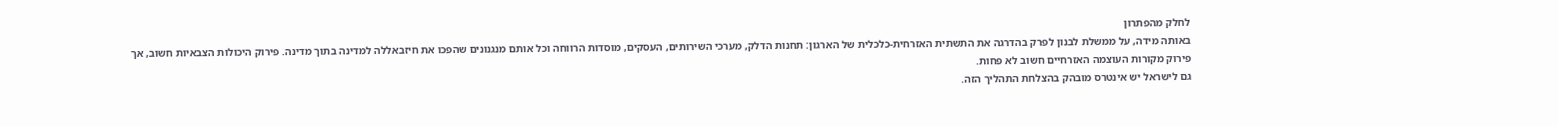לחלק מהפתרון
באותה מידה, על ממשלת לבנון לפרק בהדרגה את התשתית האזרחית-כלכלית של הארגון: תחנות הדלק, מערכי השירותים, העסקים, מוסדות הרווחה וכל אותם מנגנונים שהפכו את חיזבאללה למדינה בתוך מדינה. פירוק היכולות הצבאיות חשוב, אך פירוק מקורות העוצמה האזרחיים חשוב לא פחות.
גם לישראל יש אינטרס מובהק בהצלחת התהליך הזה.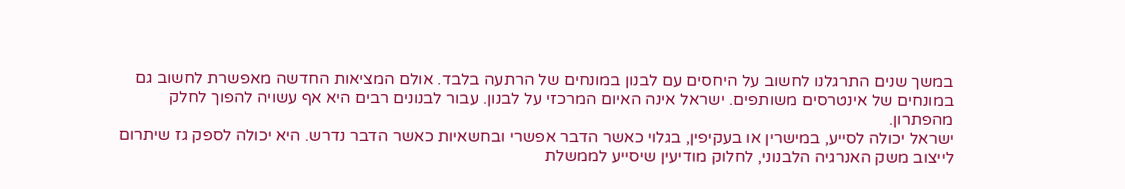במשך שנים התרגלנו לחשוב על היחסים עם לבנון במונחים של הרתעה בלבד. אולם המציאות החדשה מאפשרת לחשוב גם במונחים של אינטרסים משותפים. ישראל אינה האיום המרכזי על לבנון. עבור לבנונים רבים היא אף עשויה להפוך לחלק מהפתרון.
ישראל יכולה לסייע, במישרין או בעקיפין, בגלוי כאשר הדבר אפשרי ובחשאיות כאשר הדבר נדרש. היא יכולה לספק גז שיתרום לייצוב משק האנרגיה הלבנוני, לחלוק מודיעין שיסייע לממשלת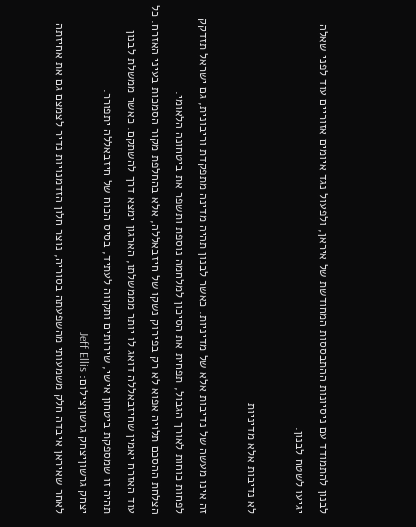לבנון להתמודד עם ניסיונות ההתבססות המחודשת של איראן, ולפעול נגד איומים אזוריים עוד לפני שאלה יגיעו לשטח לבנון.

לא נדיבות אלא מדיניות

זה אינו מעשה של נדיבות אלא של מדיניות. כאשר לבנון תהיה מדינה מתפקדת וריבונית, גם ישראל תזדקק לפחות כוחות לאורך הגבול, תפחית את הסיכון למלחמה נוספת ותשפר את ביטחונה הלאומי.
הצלחת ההסכם תלויה אפוא לא רק בפירוק נשקו של חיזבאללה, אלא בהחלפת מקור הסמכות בעיני האזרח. כל עוד האזרח יאמין שחיזבאללה דואג לו יותר מממשלתו, הארגון ימצא דרך להשתקם. כאשר ממשלת לבנון תהיה זו שמספקת ביטחון אישי, שירותים ותקווה לעתיד, בסיס הכוח של חיזבאללה יתפורר.
יצחק גרשוןיצחק גרשוןצילום: Jeff Ellis
לאחר שאיראן איבדה חלק משמעותי מהשפעתה בסוריה, נוצר חלון הזדמנויות נדיר לצמצם גם את אחיזתה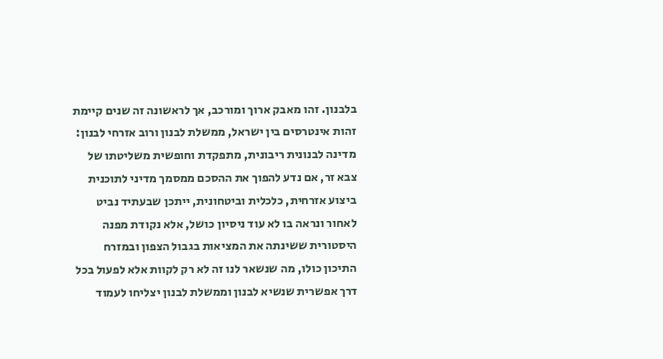בלבנון. זהו מאבק ארוך ומורכב, אך לראשונה זה שנים קיימת זהות אינטרסים בין ישראל, ממשלת לבנון ורוב אזרחי לבנון: מדינה לבנונית ריבונית, מתפקדת וחופשית משליטתו של צבא זר, אם נדע להפוך את ההסכם ממסמך מדיני לתוכנית ביצוע אזרחית, כלכלית וביטחונית, ייתכן שבעתיד נביט לאחור ונראה בו לא עוד ניסיון כושל, אלא נקודת מפנה היסטורית ששינתה את המציאות בגבול הצפון ובמזרח התיכון כולו, מה שנשאר לנו זה לא רק לקוות אלא לפעול בכל דרך אפשרית שנשיא לבנון וממשלת לבנון יצליחו לעמוד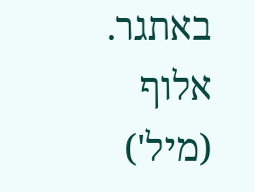באתגר.
אלוף (מיל')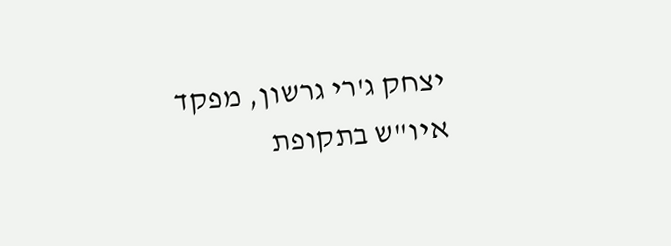יצחק ג'רי גרשון, מפקד איו"ש בתקופת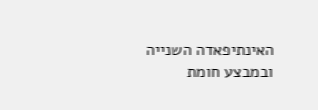האינתיפאדה השנייה ובמבצע חומת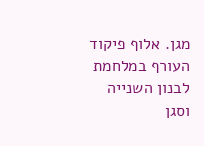מגן. אלוף פיקוד העורף במלחמת לבנון השנייה וסגן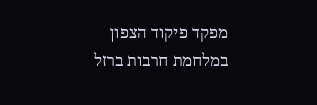מפקד פיקוד הצפון במלחמת חרבות ברזל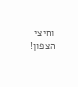וחיצי הצפון!